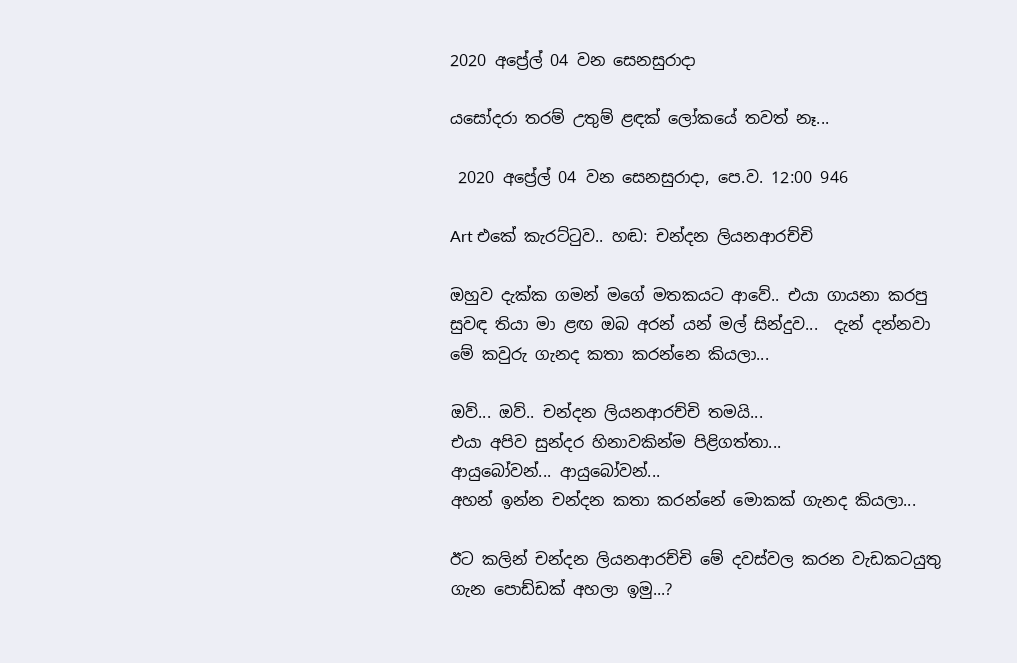2020 අප්‍රේල් 04 වන සෙනසුරාදා

යසෝදරා තරම් උතුම් ළඳක් ලෝකයේ තවත් නෑ...

 2020 අප්‍රේල් 04 වන සෙනසුරාදා, පෙ.ව. 12:00 946

Art එකේ කැරට්ටුව.. හඬ: චන්දන ලියනආරච්චි

ඔහුව දැක්ක ගමන් මගේ මතකයට ආවේ.. එයා ගායනා කරපු සුවඳ තියා මා ළඟ ඔබ අරන් යන් මල් සින්දුව...  දැන් දන්නවා මේ කවුරු ගැනද කතා කරන්නෙ කියලා...

ඔව්... ඔව්.. චන්දන ලියනආරච්චි තමයි...
එයා අපිව සුන්දර හිනාවකින්ම පිළිගත්තා...
ආයුබෝවන්... ආයුබෝවන්...
අහන් ඉන්න චන්දන කතා කරන්නේ මොකක් ගැනද කියලා...

ඊට කලින් චන්දන ලියනආරච්චි මේ දවස්වල කරන වැඩකටයුතු ගැන පොඩ්ඩක් අහලා ඉමු...?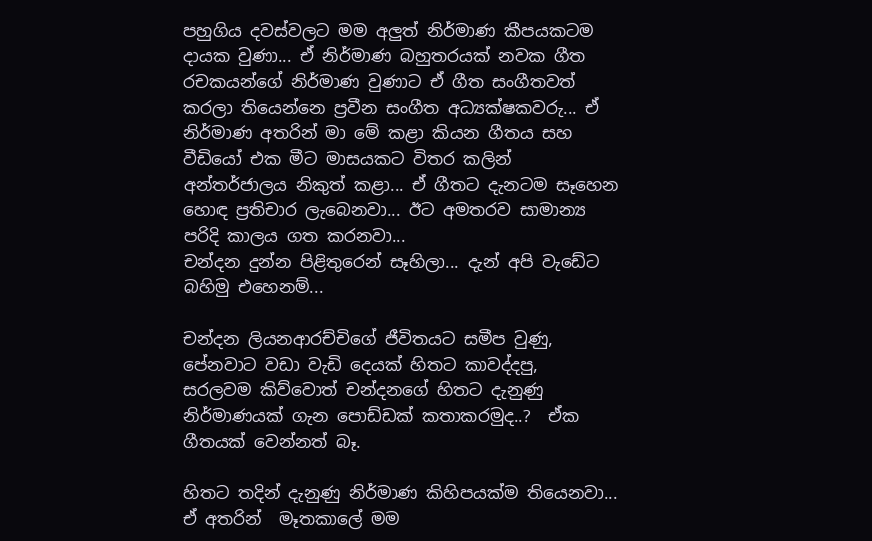පහුගිය දවස්වලට මම අලුත් නිර්මාණ කීපයකටම දායක වුණා... ඒ නිර්මාණ බහුතරයක් නවක ගීත රචකයන්ගේ නිර්මාණ වුණාට ඒ ගීත සංගීතවත් කරලා තියෙන්නෙ ප්‍රවීන සංගීත අධ්‍යක්ෂකවරු... ඒ නිර්මාණ අතරින් මා මේ කළා කියන ගීතය සහ වීඩියෝ එක මීට මාසයකට විතර කලින් අන්තර්ජාලය නිකුත් කළා... ඒ ගීතට දැනටම සෑහෙන හොඳ ප්‍රතිචාර ලැබෙනවා... ඊට අමතරව සාමාන්‍ය පරිදි කාලය ගත කරනවා...
චන්දන දුන්න පිළිතුරෙන් සෑහිලා... දැන් අපි වැඩේට බහිමු එහෙනම්...

චන්දන ලියනආරච්චිගේ ජීවිතයට සමීප වුණු, පේනවාට වඩා වැඩි දෙයක් හිතට කාවද්දපු,  සරලවම කිව්වොත් චන්දනගේ හිතට දැනුණු නිර්මාණයක් ගැන පොඩ්ඩක් කතාකරමුද..?  ඒක ගීතයක් වෙන්නත් බෑ.

හිතට තදින් දැනුණු නිර්මාණ කිහිපයක්ම තියෙනවා... ඒ අතරින්  මෑතකාලේ මම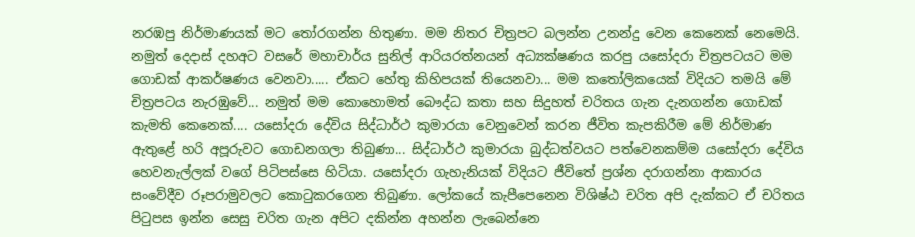නරඹපු නිර්මාණයක් මට තෝරගන්න හිතුණා. මම නිතර චිත්‍රපට බලන්න උනන්දු වෙන කෙනෙක් නෙමෙයි. නමුත් දෙදාස් දහඅට වසරේ මහාචාර්ය සුනිල් ආරියරත්නයන් අධ්‍යක්ෂණය කරපු යසෝදරා චිත්‍රපටයට මම ගොඩක් ආකර්ෂණය වෙනවා..... ඒකට හේතු කිහිපයක් තියෙනවා... මම කතෝලිකයෙක් විදියට තමයි මේ චිත්‍රපටය නැරඹුවේ... නමුත් මම කොහොමත් බෞද්ධ කතා සහ සිදුහත් චරිතය ගැන දැනගන්න ගොඩක් කැමති කෙනෙක්.... යසෝදරා දේවිය සිද්ධාර්ථ කුමාරයා වෙනුවෙන් කරන ජීවිත කැපකිරීම මේ නිර්මාණ ඇතුළේ හරි අපූරුවට ගොඩනගලා තිබුණා... සිද්ධාර්ථ කුමාරයා බුද්ධත්වයට පත්වෙනකම්ම යසෝදරා දේවිය හෙවනැල්ලක් වගේ පිටිපස්සෙ හිටියා. යසෝදරා ගැහැනියක් විදියට ජීවිතේ ප්‍රශ්න දරාගන්නා ආකාරය සංවේදීව රූපරාමුවලට කොටුකරගෙන තිබුණා. ලෝකයේ කැපීපෙනෙන විශිෂ්ඨ චරිත අපි දැක්කට ඒ චරිතය පිටුපස ඉන්න සෙසු චරිත ගැන අපිට දකින්න අහන්න ලැබෙන්නෙ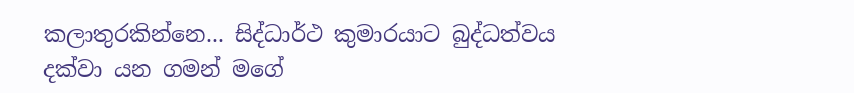කලාතුරකින්නෙ... සිද්ධාර්ථ කුමාරයාට බුද්ධත්වය දක්වා යන ගමන් මගේ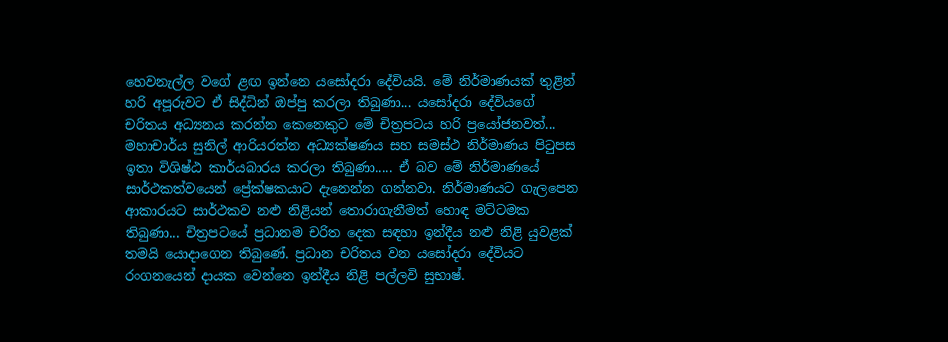හෙවනැල්ල වගේ ළඟ ඉන්නෙ යසෝදරා දේවියයි. මේ නිර්මාණයක් තුළින් හරි අපූරුවට ඒ සිද්ධින් ඔප්පු කරලා තිබුණා... යසෝදරා දේවියගේ චරිතය අධ්‍යනය කරන්න කෙනෙකුට මේ චිත්‍රපටය හරි ප්‍රයෝජනවත්... මහාචාර්ය සුනිල් ආරියරත්න අධ්‍යක්ෂණය සහ සමස්ථ නිර්මාණය පිටුපස ඉතා විශිෂ්ඨ කාර්යබාරය කරලා තිබුණා..... ඒ බව මේ නිර්මාණයේ සාර්ථකත්වයෙන් ප්‍රේක්ෂකයාට දැනෙන්න ගන්නවා. නිර්මාණයට ගැලපෙන ආකාරයට සාර්ථකව නළු නිළියන් තොරාගැනීමත් හොඳ මට්ටමක තිබුණා... චිත්‍රපටයේ ප්‍රධානම චරිත දෙක සඳහා ඉන්දීය නළු නිළි යුවළක් තමයි යොදාගෙන තිබුණේ. ප්‍රධාන චරිතය වන යසෝදරා දේවියට රංගනයෙන් දායක වෙන්නෙ ඉන්දීය නිළි පල්ලවි සුභාෂ්.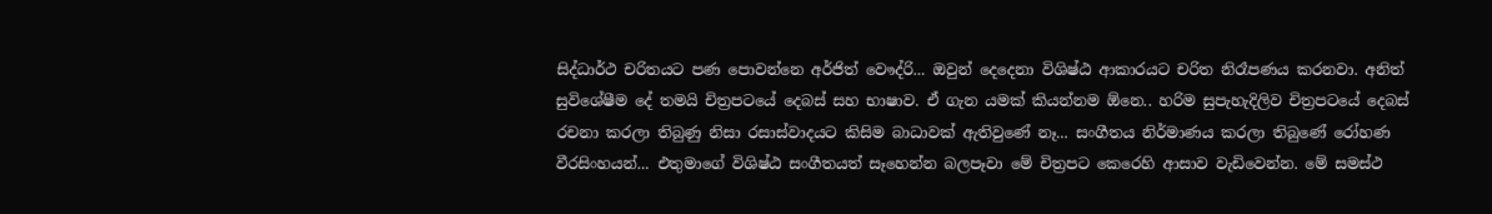සිද්ධාර්ථ චරිතයට පණ පොවන්නෙ අර්ජිත් වෞද්රි... ඔවුන් දෙදෙනා විශිෂ්ඨ ආකාරයට චරිත නිරෑපණය කරනවා. අනිත් සුවිශේෂීම දේ තමයි චිත්‍රපටයේ දෙබස් සහ භාෂාව. ඒ ගැන යමක් කියන්නම ඕනෙ.. හරිම සුපැහැදිලිව චිත්‍රපටයේ දෙබස් රචනා කරලා තිබුණු නිසා රසාස්වාදයට කිසිම බාධාවක් ඇතිවුණේ නෑ... සංගීතය නිර්මාණය කරලා තිබුණේ රෝහණ වීරසිංහයන්... එතුමාගේ විශිෂ්ඨ සංගීතයත් සෑහෙන්න බලපෑවා මේ චිත්‍රපට කෙරෙහි ආසාව වැඩිවෙන්න. මේ සමස්ථ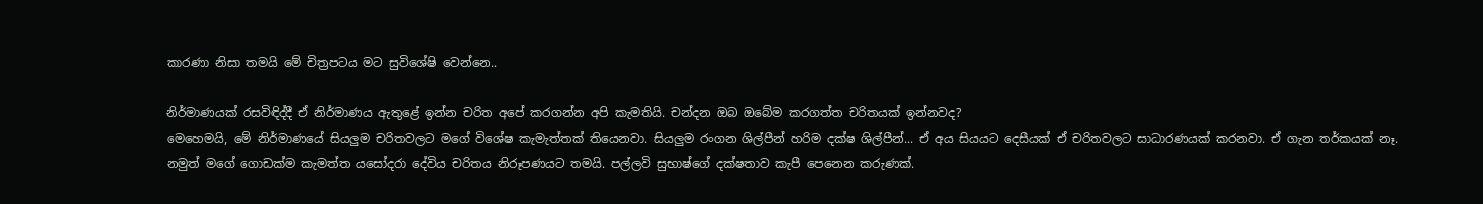කාරණා නිසා තමයි මේ චිත්‍රපටය මට සුවිශේෂි වෙන්නෙ..

නිර්මාණයක් රසවිඳිද්දී ඒ නිර්මාණය ඇතුළේ ඉන්න චරිත අපේ කරගන්න අපි කැමතියි. චන්දන ඔබ ඔබේම කරගත්ත චරිතයක් ඉන්නවද?
මෙහෙමයි, මේ නිර්මාණයේ සියලුම චරිතවලට මගේ විශේෂ කැමැත්තක් තියෙනවා. සියලුම රංගන ශිල්පීන් හරිම දක්ෂ ශිල්පීන්... ඒ අය සියයට දෙසීයක් ඒ චරිතවලට සාධාරණයක් කරනවා. ඒ ගැන තර්කයක් නෑ. නමුත් මගේ ගොඩක්ම කැමත්ත යසෝදරා දේවිය චරිතය නිරූපණයට තමයි. පල්ලවි සුභාෂ්ගේ දක්ෂතාව කැපී පෙනෙන කරුණක්.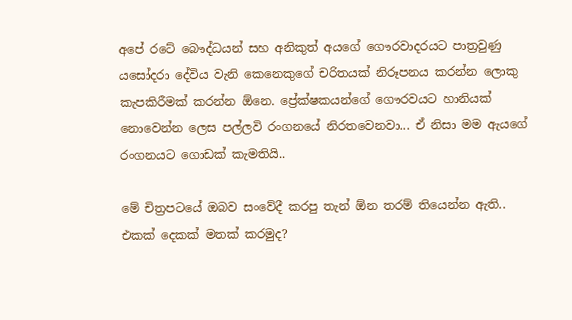අපේ රටේ බෞද්ධයන් සහ අනිකුත් අයගේ ගෞරවාදරයට පාත්‍රවුණු යසෝදරා දේවිය වැනි කෙනෙකුගේ චරිතයක් නිරූපනය කරන්න ලොකු කැපකිරීමක් කරන්න ඕනෙ. ප්‍රේක්ෂකයන්ගේ ගෞරවයට හානියක් නොවෙන්න ලෙස පල්ලවි රංගනයේ නිරතවෙනවා... ඒ නිසා මම ඇයගේ රංගනයට ගොඩක් කැමතියි..

මේ චිත්‍රපටයේ ඔබව සංවේදී කරපු තැන් ඕන තරම් තියෙන්න ඇති.. එකක් දෙකක් මතක් කරමුද?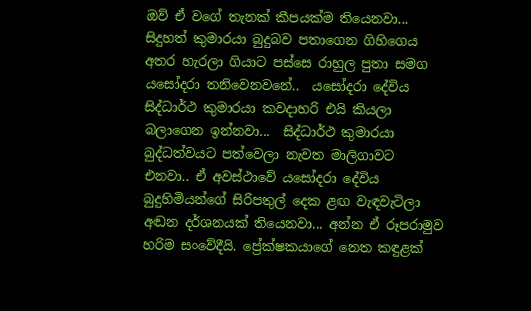ඔව් ඒ වගේ තැනක් කීපයක්ම තියෙනවා... සිදුහත් කුමාරයා බුදුබව පතාගෙන ගිහිගෙය අතර හැරලා ගියාට පස්සෙ රාහුල පුතා සමග යසෝදරා තනිවෙනවනේ..  යසෝදරා දේවිය සිද්ධාර්ථ කුමාරයා කවදාහරි එයි කියලා බලාගෙන ඉන්නවා...  සිද්ධාර්ථ කුමාරයා බුද්ධත්වයට පත්වෙලා නැවත මාලිගාවට එනවා.. ඒ අවස්ථාවේ යසෝදරා දේවිය බුදුහිමියන්ගේ සිරිපතුල් දෙක ළඟ වැඳවැටිලා අඬන දර්ශනයක් තියෙනවා... අන්න ඒ රූපරාමුව හරිම සංවේදීයි. ප්‍රේක්ෂකයාගේ නෙත කඳුළක්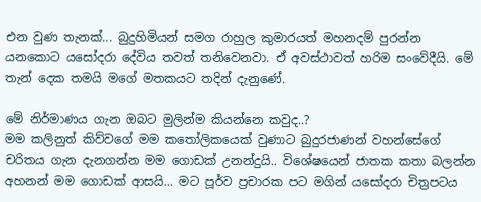එන වුණ තැනක්... බුදුහිමියන් සමග රාහුල කුමාරයත් මහනදම් පුරන්න යනකොට යසෝදරා දේවිය තවත් තනිවෙනවා. ඒ අවස්ථාවත් හරිම සංවේදීයි. මේ තැන් දෙක තමයි මගේ මතකයට තදින් දැනු‍ණේ.

මේ නිර්මාණය ගැන ඔබට මුලින්ම කියන්නෙ කවුද..?
මම කලිනුත් කිව්වගේ මම කතෝලිකයෙක් වුණාට බුදුරජාණන් වහන්සේගේ චරිතය ගැන දැනගන්න මම ගොඩක් උනන්දුයි.. විශේෂයෙන් ජාතක කතා බලන්න අහනන් මම ගොඩක් ආසයි... මට පූර්ව ප්‍රචාරක පට මගින් යසෝදරා චිත්‍රපටය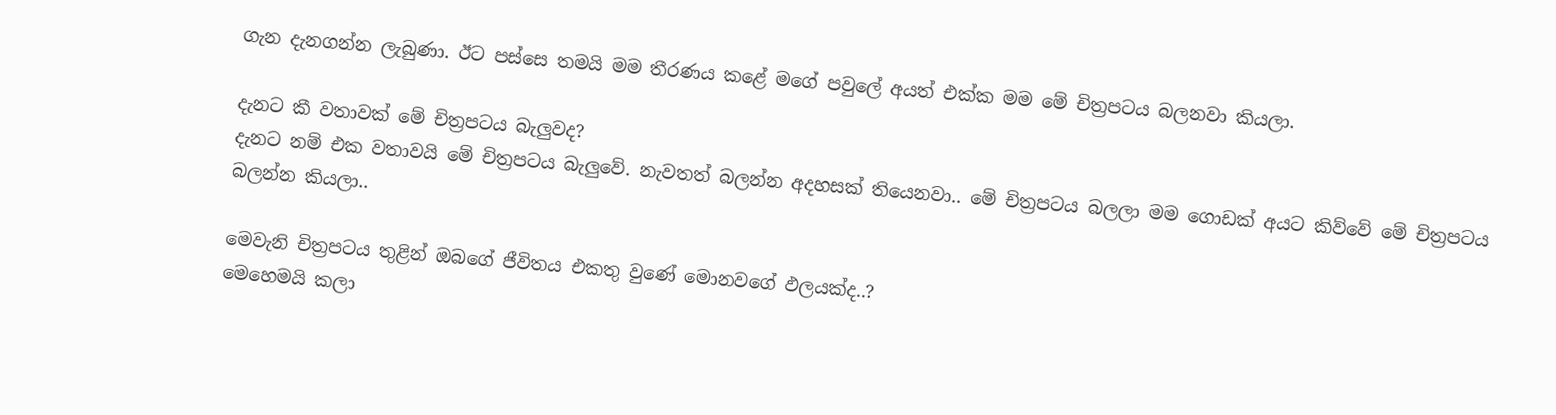ගැන දැනගන්න ලැබුණා. ඊට පස්සෙ තමයි මම තීරණය කළේ මගේ පවුලේ අයත් එක්ක මම මේ චිත්‍රපටය බලනවා කියලා.

දැනට කී වතාවක් මේ චිත්‍රපටය බැලුවද?
දැනට නම් එක වතාවයි මේ චිත්‍රපටය බැලුවේ. නැවතත් බලන්න අදහසක් තියෙනවා.. මේ චිත්‍රපටය බලලා මම ගොඩක් අයට කිව්වේ මේ චිත්‍රපටය බලන්න කියලා..

මෙවැනි චිත්‍රපටය තුළින් ඔබගේ ජීවිතය එකතු වුණේ මොනවගේ ඵලයක්ද..?
මෙහෙමයි කලා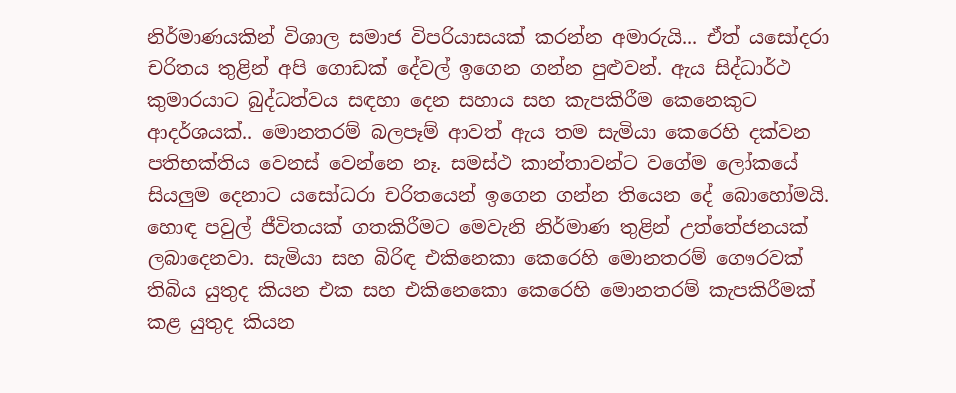නිර්මාණයකින් විශාල සමාජ විපරියාසයක් කරන්න අමාරුයි... ඒත් යසෝදරා චරිතය තුළින් අපි ගොඩක් දේවල් ඉගෙන ගන්න පුළුවන්. ඇය සිද්ධාර්ථ කුමාරයාට බුද්ධත්වය සඳහා දෙන සහාය සහ කැපකිරීම කෙනෙකුට ආදර්ශයක්.. මොනතරම් බලපෑම් ආවත් ඇය තම සැමියා කෙරෙහි දක්වන පතිභක්තිය වෙනස් වෙන්නෙ නෑ. සමස්ථ කාන්තාවන්ට වගේම ලෝකයේ සියලුම දෙනාට යසෝධරා චරිතයෙන් ඉගෙන ගන්න තියෙන දේ බොහෝමයි. හොඳ පවුල් ජීවිතයක් ගතකිරීමට මෙවැනි නිර්මාණ තුළින් උත්තේජනයක් ලබාදෙනවා. සැමියා සහ බිරිඳ එකිනෙකා කෙරෙහි මොනතරම් ගෞරවක් තිබිය යුතුද කියන එක සහ එකිනෙකො කෙරෙහි මොනතරම් කැපකිරීමක් කළ යුතුද කියන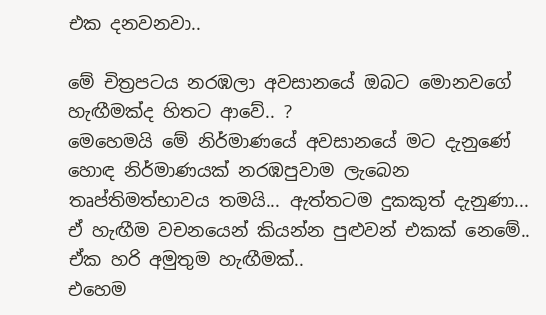එක දනවනවා..

මේ චිත්‍රපටය නරඹලා අවසානයේ ඔබට මොනවගේ හැඟීමක්ද හිතට ආවේ.. ?
මෙහෙමයි මේ නිර්මාණයේ අවසානයේ මට දැනුණේ හොඳ නිර්මාණයක් නරඹපුවාම ලැබෙන තෘප්තිමත්භාවය තමයි... ඇත්තටම දුකකුත් දැනුණා... ඒ හැඟීම වචනයෙන් කියන්න පුළුවන් එකක් නෙමේ.. ඒක හරි අමුතුම හැඟීමක්..
එහෙම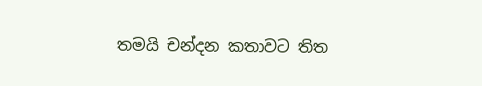තමයි චන්දන කතාවට තිත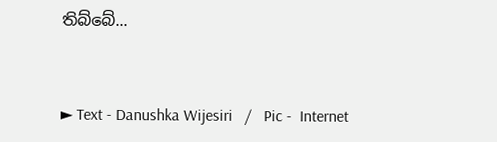තිබ්බේ...



► Text - Danushka Wijesiri   /   Pic -  Internet